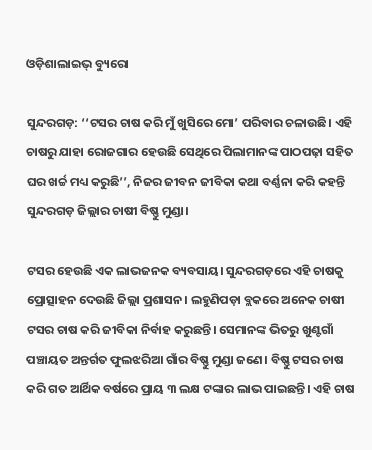ଓଡ଼ିଶାଲାଇଭ୍ ବ୍ୟୁରୋ

ସୁନ୍ଦରଗଡ଼: ‘‘ଟସର ଚାଷ କରି ମୁଁ ଖୁସିରେ ମୋ’ ପରିବାର ଚଳାଉଛି। ଏହି ଚାଷରୁ ଯାହା ରୋଜଗାର ହେଉଛି ସେଥିରେ ପିଲାମାନଙ୍କ ପାଠପଢ଼ା ସହିତ ଘର ଖର୍ଚ୍ଚ ମଧ୍ୟ କରୁଛି’’, ନିଜର ଜୀବନ ଜୀବିକା କଥା ବର୍ଣ୍ଣନା କରି କହନ୍ତି ସୁନ୍ଦରଗଡ଼ ଜିଲ୍ଲାର ଚାଷୀ ବିଷ୍ଣୁ ମୁଣ୍ଡା।

ଟସର ହେଉଛି ଏକ ଲାଭଜନକ ବ୍ୟବସାୟ। ସୁନ୍ଦରଗଡ଼ରେ ଏହି ଚାଷକୁ ପ୍ରୋତ୍ସାହନ ଦେଉଛି ଜିଲ୍ଲା ପ୍ରଶାସନ। ଲହୁଣିପଡ଼ା ବ୍ଲକରେ ଅନେକ ଚାଷୀ ଟସର ଚାଷ କରି ଜୀବିକା ନିର୍ବାହ କରୁଛନ୍ତି। ସେମାନଙ୍କ ଭିତରୁ ଖୁଣ୍ଟଗାଁ ପଞ୍ଚାୟତ ଅନ୍ତର୍ଗତ ଫୁଲଝରିଆ ଗାଁର ବିଷ୍ଣୁ ମୁଣ୍ଡା ଜଣେ। ବିଷ୍ଣୁ ଟସର ଚାଷ କରି ଗତ ଆର୍ଥିକ ବର୍ଷରେ ପ୍ରାୟ ୩ ଲକ୍ଷ ଟଙ୍କାର ଲାଭ ପାଇଛନ୍ତି। ଏହି ଚାଷ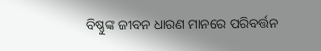ବିଷ୍ଣୁଙ୍କ ଜୀବନ ଧାରଣ ମାନରେ ପରିବର୍ତ୍ତନ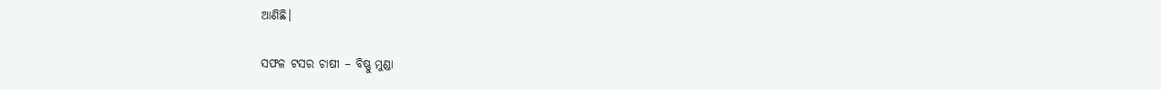ଆଣିଛି।

ସଫଳ ଟସର ଚାଷୀ – ବିଷ୍ଣୁ ମୁଣ୍ଡା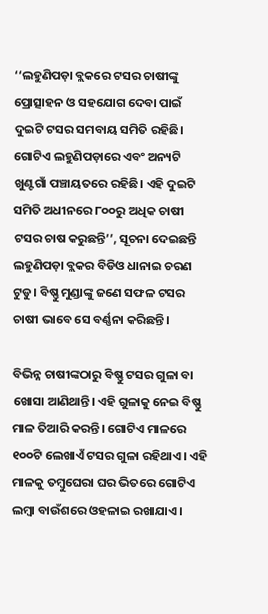‘‘ଲହୁଣିପଡ଼ା ବ୍ଲକରେ ଟସର ଚାଷୀଙ୍କୁ ପ୍ରୋତ୍ସାହନ ଓ ସହଯୋଗ ଦେବା ପାଇଁ ଦୁଇଟି ଟସର ସମବାୟ ସମିତି ରହିଛି। ଗୋଟିଏ ଲହୁଣିପଡ଼ାରେ ଏବଂ ଅନ୍ୟଟି ଖୁଣ୍ଟଗାଁ ପଞ୍ଚାୟତରେ ରହିଛି। ଏହି ଦୁଇଟି ସମିତି ଅଧୀନରେ ୮୦୦ରୁ ଅଧିକ ଚାଷୀ ଟସର ଚାଷ କରୁଛନ୍ତି’’, ସୂଚନା ଦେଇଛନ୍ତି ଲହୁଣିପଡ଼ା ବ୍ଲକର ବିଡିଓ ଧାନାଇ ଚରଣ ଟୁଡୁ। ବିଷ୍ଣୁ ମୁଣ୍ଡାଙ୍କୁ ଜଣେ ସଫଳ ଟସର ଚାଷୀ ଭାବେ ସେ ବର୍ଣ୍ଣନା କରିଛନ୍ତି।

ବିଭିନ୍ନ ଚାଷୀଙ୍କଠାରୁ ବିଷ୍ଣୁ ଟସର ଗୁଳା ବା ଖୋସା ଆଣିଥାନ୍ତି। ଏହି ଗୁଳାକୁ ନେଇ ବିଷ୍ଣୁ ମାଳ ତିଆରି କରନ୍ତି। ଗୋଟିଏ ମାଳରେ ୧୦୦ଟି ଲେଖାଏଁ ଟସର ଗୁଳା ରହିଥାଏ। ଏହି ମାଳକୁ ତମ୍ବୁଘେରା ଘର ଭିତରେ ଗୋଟିଏ ଲମ୍ବା ବାଉଁଶରେ ଓହଳାଇ ରଖାଯାଏ।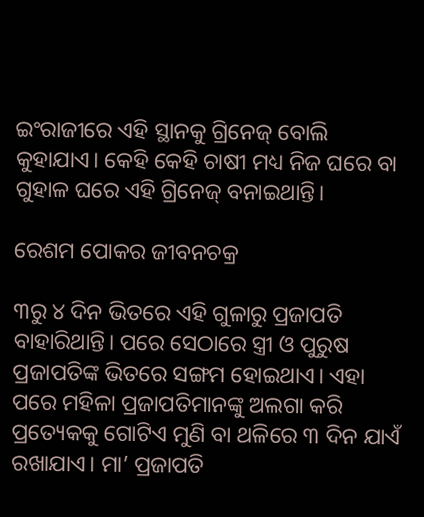ଇଂରାଜୀରେ ଏହି ସ୍ଥାନକୁ ଗ୍ରିନେଜ୍ ବୋଲି କୁହାଯାଏ। କେହି କେହି ଚାଷୀ ମଧ୍ୟ ନିଜ ଘରେ ବା ଗୁହାଳ ଘରେ ଏହି ଗ୍ରିନେଜ୍ ବନାଇଥାନ୍ତି।

ରେଶମ ପୋକର ଜୀବନଚକ୍ର

୩ରୁ ୪ ଦିନ ଭିତରେ ଏହି ଗୁଳାରୁ ପ୍ରଜାପତି ବାହାରିଥାନ୍ତି। ପରେ ସେଠାରେ ସ୍ତ୍ରୀ ଓ ପୁରୁଷ ପ୍ରଜାପତିଙ୍କ ଭିତରେ ସଙ୍ଗମ ହୋଇଥାଏ। ଏହା ପରେ ମହିଳା ପ୍ରଜାପତିମାନଙ୍କୁ ଅଲଗା କରି ପ୍ରତ୍ୟେକକୁ ଗୋଟିଏ ମୁଣି ବା ଥଳିରେ ୩ ଦିନ ଯାଏଁ ରଖାଯାଏ। ମା’ ପ୍ରଜାପତି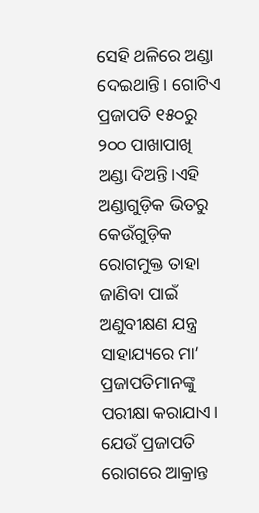ସେହି ଥଳିରେ ଅଣ୍ଡା ଦେଇଥାନ୍ତି। ଗୋଟିଏ ପ୍ରଜାପତି ୧୫୦ରୁ ୨୦୦ ପାଖାପାଖି ଅଣ୍ଡା ଦିଅନ୍ତି।ଏହି ଅଣ୍ଡାଗୁଡ଼ିକ ଭିତରୁ କେଉଁଗୁଡ଼ିକ ରୋଗମୁକ୍ତ ତାହା ଜାଣିବା ପାଇଁ  ଅଣୁବୀକ୍ଷଣ ଯନ୍ତ୍ର ସାହାଯ୍ୟରେ ମା’ ପ୍ରଜାପତିମାନଙ୍କୁ ପରୀକ୍ଷା କରାଯାଏ। ଯେଉଁ ପ୍ରଜାପତି ରୋଗରେ ଆକ୍ରାନ୍ତ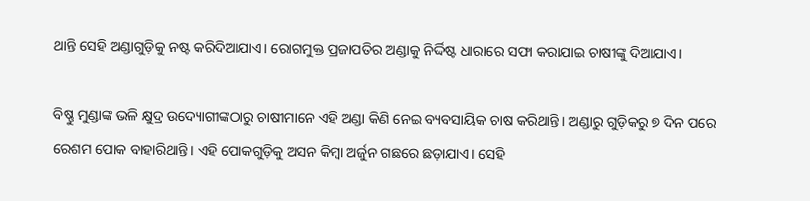ଥାନ୍ତି ସେହି ଅଣ୍ଡାଗୁଡ଼ିକୁ ନଷ୍ଟ କରିଦିଆଯାଏ। ରୋଗମୁକ୍ତ ପ୍ରଜାପତିର ଅଣ୍ଡାକୁ ନିର୍ଦ୍ଦିଷ୍ଟ ଧାରାରେ ସଫା କରାଯାଇ ଚାଷୀଙ୍କୁ ଦିଆଯାଏ।

ବିଷ୍ଣୁ ମୁଣ୍ଡାଙ୍କ ଭଳି କ୍ଷୁଦ୍ର ଉଦ୍ୟୋଗୀଙ୍କଠାରୁ ଚାଷୀମାନେ ଏହି ଅଣ୍ଡା କିଣି ନେଇ ବ୍ୟବସାୟିକ ଚାଷ କରିଥାନ୍ତି। ଅଣ୍ଡାରୁ ଗୁଡ଼ିକରୁ ୭ ଦିନ ପରେ ରେଶମ ପୋକ ବାହାରିଥାନ୍ତି। ଏହି ପୋକଗୁଡ଼ିକୁ ଅସନ କିମ୍ବା ଅର୍ଜୁନ ଗଛରେ ଛଡ଼ାଯାଏ। ସେହି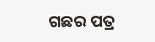ଗଛର ପତ୍ର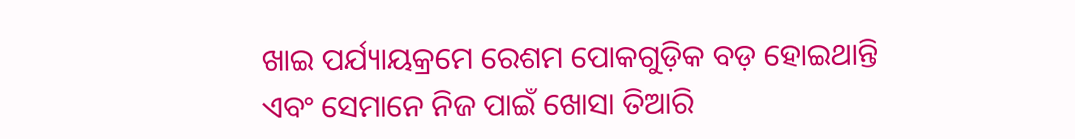ଖାଇ ପର୍ଯ୍ୟାୟକ୍ରମେ ରେଶମ ପୋକଗୁଡ଼ିକ ବଡ଼ ହୋଇଥାନ୍ତି ଏବଂ ସେମାନେ ନିଜ ପାଇଁ ଖୋସା ତିଆରି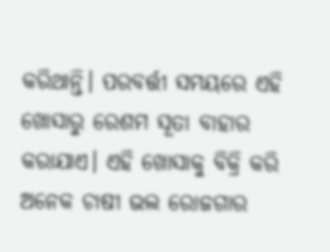କରିଥାନ୍ତି। ପରବର୍ତ୍ତୀ ସମୟରେ ଏହି ଖୋସାରୁ ରେଶମ ସୂତା ବାହାର କରାଯାଏ। ଏହି ଖୋସାକୁ ବିକ୍ରି କରି ଅନେକ ଚାଷୀ ଭଲ ରୋଜଗାର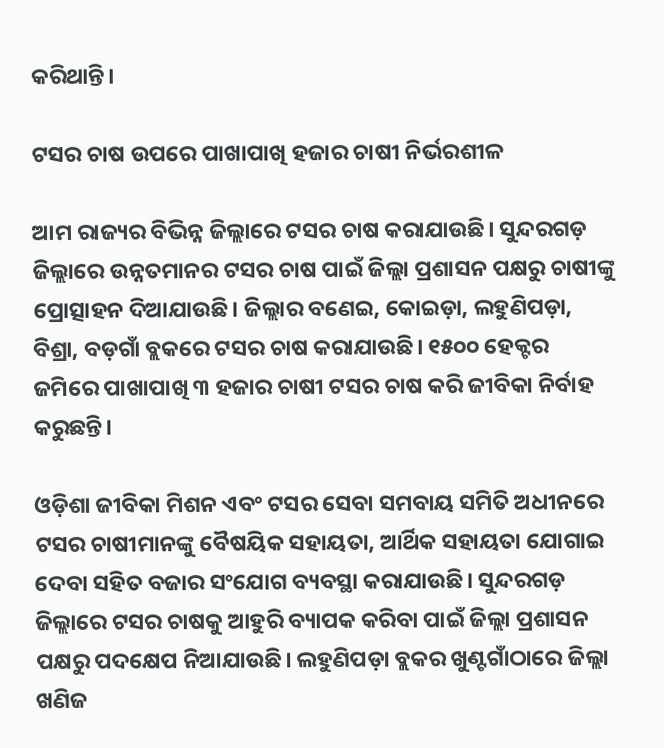କରିଥାନ୍ତି।

ଟସର ଚାଷ ଉପରେ ପାଖାପାଖି ହଜାର ଚାଷୀ ନିର୍ଭରଶୀଳ

ଆମ ରାଜ୍ୟର ବିଭିନ୍ନ ଜିଲ୍ଲାରେ ଟସର ଚାଷ କରାଯାଉଛି। ସୁନ୍ଦରଗଡ଼ ଜିଲ୍ଲାରେ ଉନ୍ନତମାନର ଟସର ଚାଷ ପାଇଁ ଜିଲ୍ଲା ପ୍ରଶାସନ ପକ୍ଷରୁ ଚାଷୀଙ୍କୁ ପ୍ରୋତ୍ସାହନ ଦିଆଯାଉଛି। ଜିଲ୍ଲାର ବଣେଇ, କୋଇଡ଼ା, ଲହୁଣିପଡ଼ା, ବିଶ୍ରା, ବଡ଼ଗାଁ ବ୍ଲକରେ ଟସର ଚାଷ କରାଯାଉଛି। ୧୫୦୦ ହେକ୍ଟର ଜମିରେ ପାଖାପାଖି ୩ ହଜାର ଚାଷୀ ଟସର ଚାଷ କରି ଜୀବିକା ନିର୍ବାହ କରୁଛନ୍ତି।

ଓଡ଼ିଶା ଜୀବିକା ମିଶନ ଏବଂ ଟସର ସେବା ସମବାୟ ସମିତି ଅଧୀନରେ ଟସର ଚାଷୀମାନଙ୍କୁ ବୈଷୟିକ ସହାୟତା, ଆର୍ଥିକ ସହାୟତା ଯୋଗାଇ ଦେବା ସହିତ ବଜାର ସଂଯୋଗ ବ୍ୟବସ୍ଥା କରାଯାଉଛି। ସୁନ୍ଦରଗଡ଼ ଜିଲ୍ଲାରେ ଟସର ଚାଷକୁ ଆହୁରି ବ୍ୟାପକ କରିବା ପାଇଁ ଜିଲ୍ଲା ପ୍ରଶାସନ ପକ୍ଷରୁ ପଦକ୍ଷେପ ନିଆଯାଉଛି। ଲହୁଣିପଡ଼ା ବ୍ଲକର ଖୁଣ୍ଟଗାଁଠାରେ ଜିଲ୍ଲା ଖଣିଜ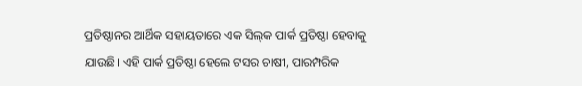ପ୍ରତିଷ୍ଠାନର ଆର୍ଥିକ ସହାୟତାରେ ଏକ ସିଲ୍‌କ ପାର୍କ ପ୍ରତିଷ୍ଠା ହେବାକୁ ଯାଉଛି। ଏହି ପାର୍କ ପ୍ରତିଷ୍ଠା ହେଲେ ଟସର ଚାଷୀ, ପାରମ୍ପରିକ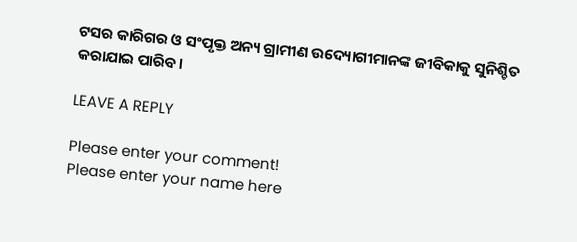ଟସର କାରିଗର ଓ ସଂପୃକ୍ତ ଅନ୍ୟ ଗ୍ରାମୀଣ ଉଦ୍ୟୋଗୀମାନଙ୍କ ଜୀବିକାକୁ ସୁନିଶ୍ଚିତ କରାଯାଇ ପାରିବ।

LEAVE A REPLY

Please enter your comment!
Please enter your name here